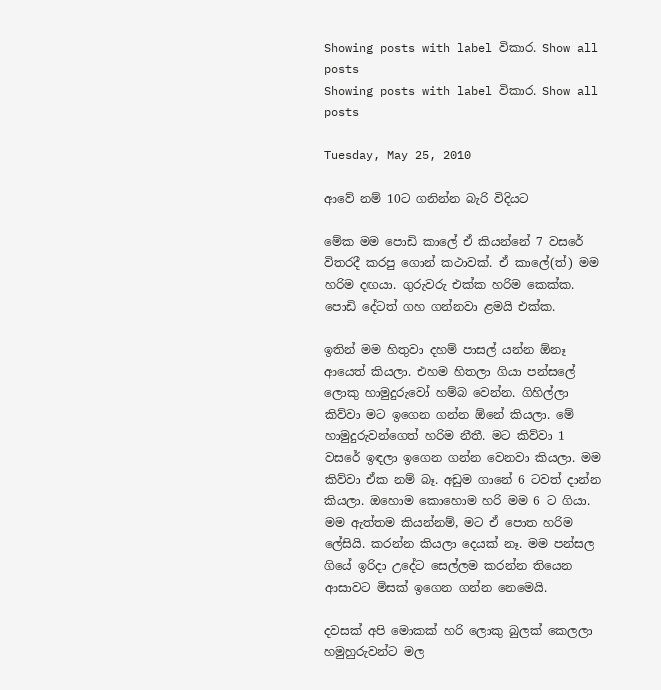Showing posts with label විකාර. Show all posts
Showing posts with label විකාර. Show all posts

Tuesday, May 25, 2010

ආවේ නම් 10ට ගනින්න බැරි විදියට

මේක මම පොඩි කාලේ ඒ කියන්නේ 7 වසරේ විතරදී කරපු ගොන් කථාවක්. ඒ කාලේ(ත්) මම හරිම දඟයා. ගුරුවරු එක්ක හරිම කෙක්ක. පොඩි දේටත් ගහ ගන්නවා ළමයි එක්ක.

ඉතින් මම හිතුවා දහම් පාසල් යන්න ඕනෑ ආයෙත් කියලා. එහම හිතලා ගියා පන්සලේ ලොකු හාමුදුරුවෝ හම්බ වෙන්න. ගිහිල්ලා කිව්වා මට ඉගෙන ගන්න ඕනේ කියලා. මේ හාමුදුරුවන්ගෙත් හරිම නීතී. මට කිව්වා 1 වසරේ ඉඳලා ඉගෙන ගන්න වෙනවා කියලා. මම කිව්වා ඒක නම් බෑ. අඩුම ගානේ 6 ටවත් දාන්න කියලා. ඔහොම කොහොම හරි මම 6 ට ගියා. මම ඇත්තම කියන්නම්, මට ඒ පොත හරිම ලේසියි. කරන්න කියලා දෙයක් නෑ. මම පන්සල ගියේ ඉරිදා උදේට සෙල්ලම කරන්න තියෙන ආසාවට මිසක් ඉගෙන ගන්න නෙමෙයි.

දවසක් අපි මොකක් හරි ලොකු බුලක් කෙලලා හමුහුරුවන්ට මල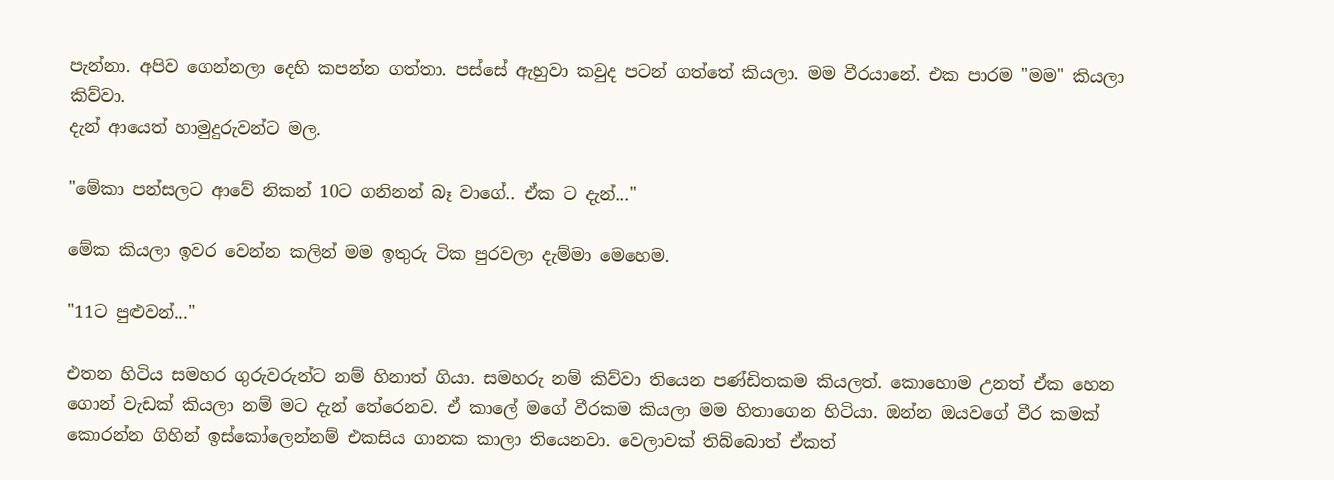පැන්නා. අපිව ගෙන්නලා දෙහි කපන්න ගත්තා. පස්සේ ඇහුවා කවුද පටන් ගත්තේ කියලා. මම වීරයානේ. එක පාරම "මම" කියලා කිව්වා.
දැන් ආයෙත් හාමුදුරුවන්ට මල.

"මේකා පන්සලට ආවේ නිකන් 10ට ගනිනන් බෑ වාගේ.. ඒක ට දැන්..."

මේක කියලා ඉවර වෙන්න කලින් මම ඉතුරු ටික පුරවලා දැම්මා මෙහෙම.

"11ට පුළුවන්..."

එතන හිටිය සමහර ගුරුවරුන්ට නම් හිනාත් ගියා. සමහරු නම් කිව්වා තියෙන පණ්ඩිතකම කියලත්. කොහොම උනත් ඒක හෙන ගොන් වැඩක් කියලා නම් මට දැන් තේරෙනව. ඒ කාලේ මගේ වීරකම කියලා මම හිතාගෙන හිටියා. ඔන්න ඔයවගේ වීර කමක් කොරන්න ගිහින් ඉස්කෝලෙන්නම් එකසිය ගානක කාලා තියෙනවා. වෙලාවක් තිබ්බොත් ඒකත්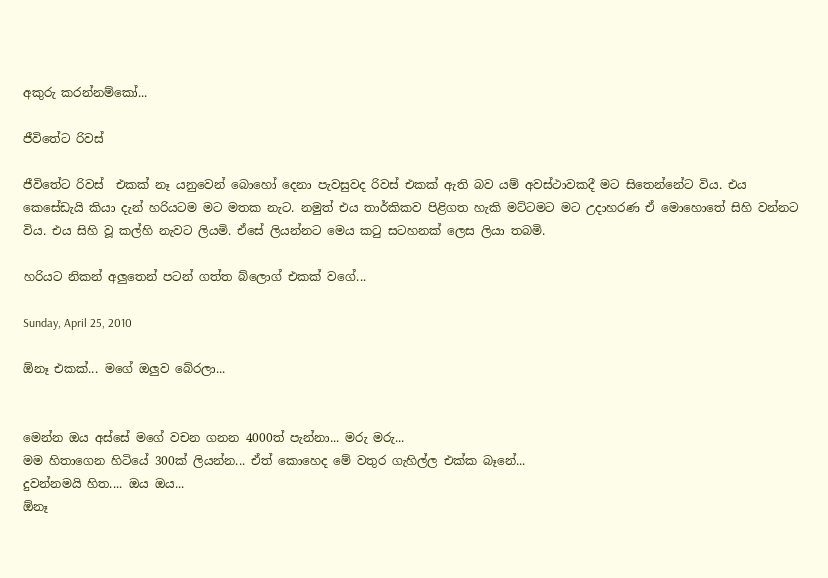අකුරු කරන්නම්කෝ...

ජීවිතේට රිවස්

ජීවිතේට රිවස්  එකක් නෑ යනුවෙන් බොහෝ දෙනා පැවසුවද රිවස් එකක් ඇති බව යම් අවස්ථාවකදී මට සිතෙන්නේට විය. එය කෙසේඩැයි කියා දැන් හරියටම මට මතක නැට. නමුත් එය තාර්කිකව පිළිගත හැකි මට්ටමට මට උදාහරණ ඒ මොහොතේ සිහි වන්නට විය. එය සිහි වූ කල්හි නැවට ලියමි. ඒසේ ලියන්නට මෙය කටු සටහනක් ලෙස ලියා තබමි.

හරියට නිකන් අලුතෙන් පටන් ගත්ත බ්ලොග් එකක් වගේ...

Sunday, April 25, 2010

ඕනෑ එකක්... මගේ ඔලුව බේරලා...


මෙන්න ඔය අස්සේ මගේ වචන ගනන 4000ත් පැන්නා... මරු මරු...
මම හිතාගෙන හිටියේ 300ක් ලියන්න... ඒත් කොහෙද මේ වතුර ගැහිල්ල එක්ක බෑනේ...
දුවන්නමයි හිත.... ඔය ඔය...
ඕනෑ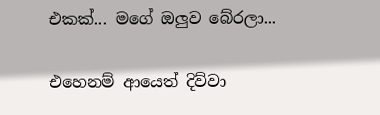එකක්... මගේ ඔලුව බේරලා...

එහෙනම් ආයෙත් දිව්වා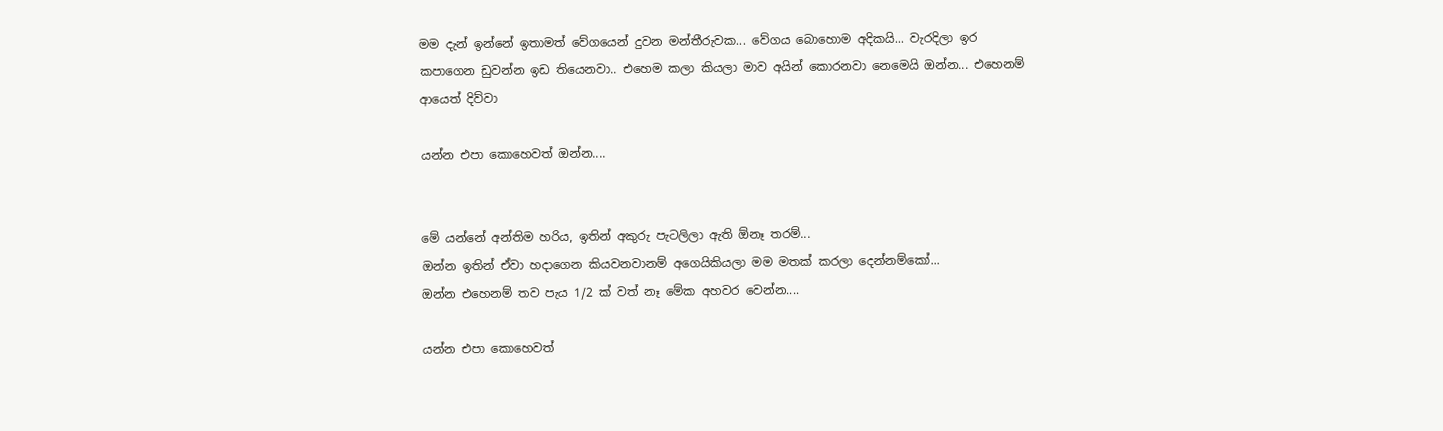මම දැන් ඉන්නේ ඉතාමත් වේගයෙන් දුවන මන්තීරුවක... වේගය බොහොම අදිකයි... වැරදිලා ඉර කපාගෙන ඩුවන්න ඉඩ තියෙනවා.. එහෙම කලා කියලා මාව අයින් කොරනවා නෙමෙයි ඔන්න... එහෙනම් ආයෙත් දිව්වා

යන්න එපා කොහෙවත් ඔන්න....


මේ යන්නේ අන්තිම හරිය, ඉතින් අකුරු පැටලිලා ඇති ඕනෑ තරම්...
ඔන්න ඉතින් ඒවා හදාගෙන කියවනවානම් අගෙයිකියලා මම මතක් කරලා දෙන්නම්කෝ...
ඔන්න එහෙනම් තව පැය 1/2 ක් වත් නෑ මේක අහවර වෙන්න....

යන්න එපා කොහෙවත්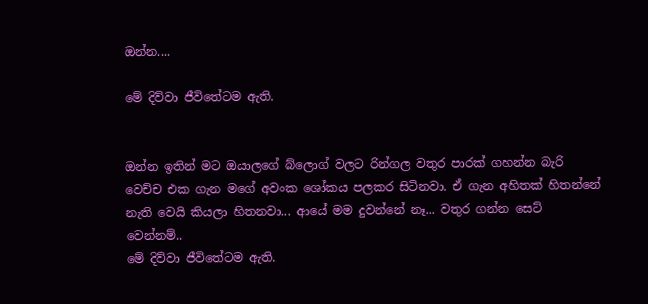ඔන්න....

මේ දිව්වා ජීවිතේටම ඇති.


ඔන්න ඉතින් මට ඔයාලගේ බ්ලොග් වලට රින්ගල වතුර පාරක් ගහන්න බැරි වෙච්ච එක ගැන මගේ අවංක ශෝකය පලකර සිටිනවා. ඒ ගැන අහිතක් හිතන්නේ නැති වෙයි කියලා හිතනවා... ආයේ මම දුවන්නේ නෑ... වතුර ගන්න සෙට් වෙන්නම්..
මේ දිව්වා ජීවිතේටම ඇති.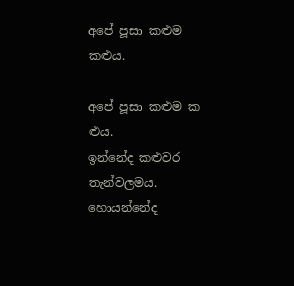අපේ පූසා කළුම කළුය.

අපේ පූසා කළුම ක  ළුය.
ඉන්නේද කළුවර තැන්වලමය.
හොයන්නේද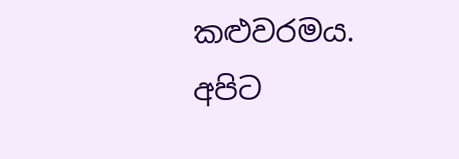කළුවරමය.
අපිට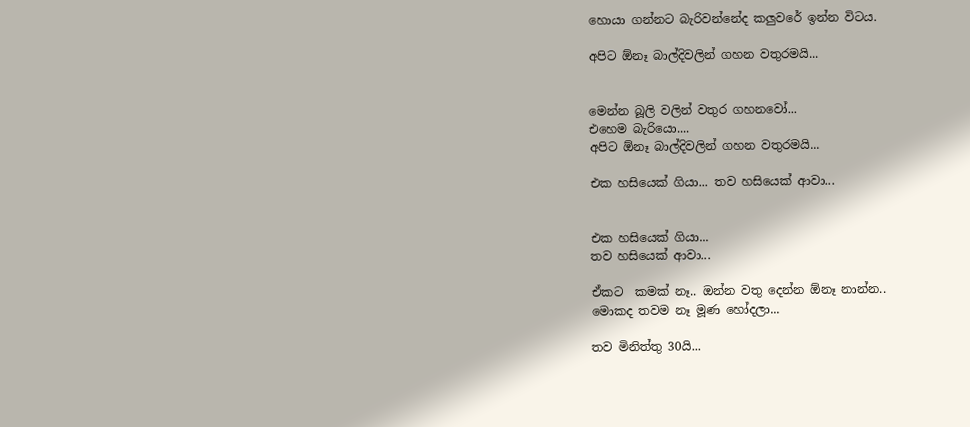හොයා ගන්නට බැරිවන්නේද කලුවරේ ඉන්න විටය.

අපිට ඕනෑ බාල්දිවලින් ගහන වතුරමයි...


මෙන්න බූලි වලින් වතුර ගහනවෝ...
එහෙම බැරියො....
අපිට ඕනෑ බාල්දිවලින් ගහන වතුරමයි...

එක හසියෙක් ගියා... තව හසියෙක් ආවා...


එක හසියෙක් ගියා...
තව හසියෙක් ආවා...

ඒකට  කමක් නෑ.. ඔන්න වතු දෙන්න ඕනෑ නාන්න..
මොකද තවම නෑ මූණ හෝදලා...

තව මිනිත්තු 30යි...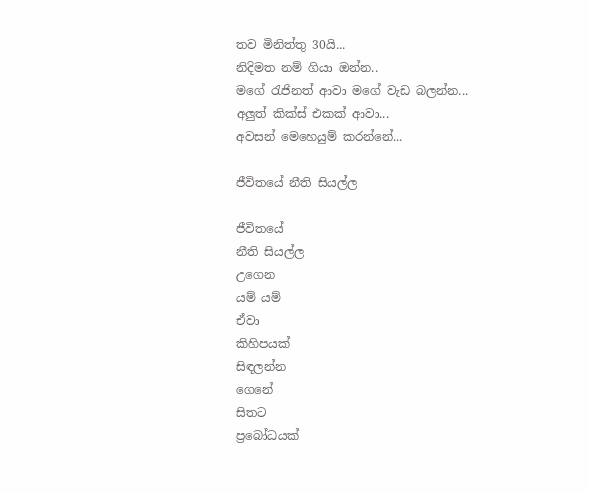තව මිනිත්තු 30යි...
නිදිමත නම් ගියා ඔන්න..
මගේ රැජිනත් ආවා මගේ වැඩ බලන්න...
අලුත් කික්ස් එකක් ආවා...
අවසන් මෙහෙයුම් කරන්නේ...

ජීවිතයේ නීති සියල්ල

ජීවිතයේ
නීති සියල්ල
උගෙන
යම් යම්
ඒවා
කිහිපයක්
සිඳලන්න
ගෙනේ
සිතට
ප්‍රබෝධයක්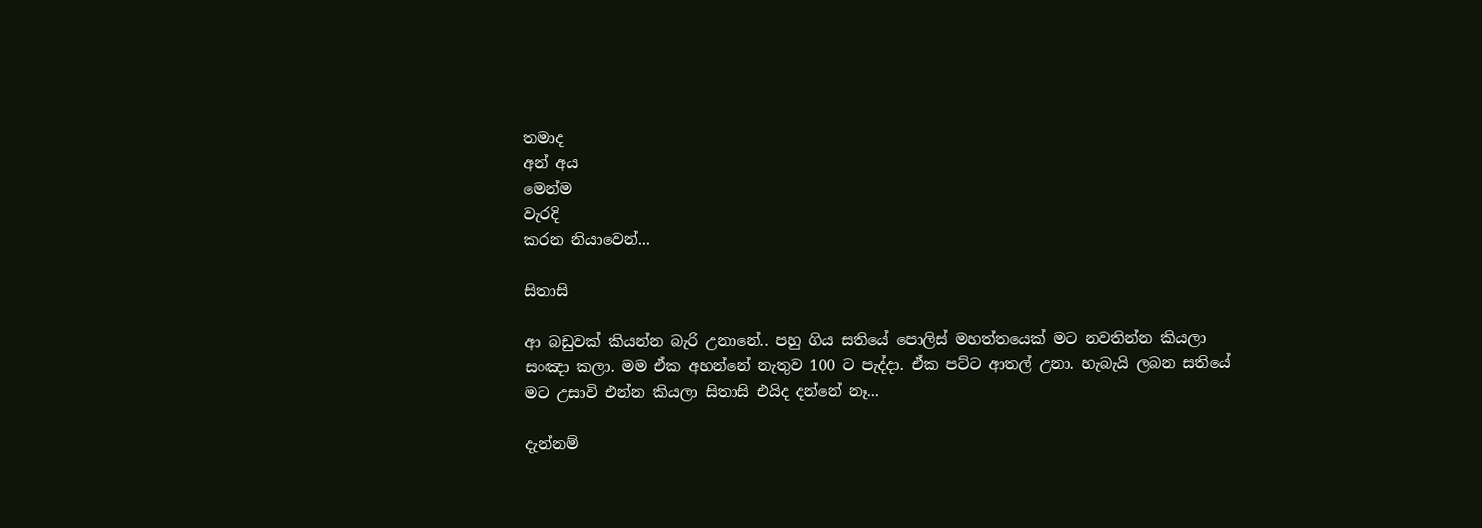තමාද
අන් අය
මෙන්ම
වැරදි
කරන නියාවෙන්...

සිතාසි

ආ බඩුවක් කියන්න බැරි උනානේ.. පහු ගිය සතියේ පොලිස් මහත්තයෙක් මට නවතින්න කියලා සංඤා කලා. මම ඒක අහන්නේ නැතුව 100 ට පැද්දා. ඒක පට්ට ආතල් උනා. හැබැයි ලබන සතියේ මට උසාවි එන්න කියලා සිතාසි එයිද දන්නේ නෑ...

දැන්නම්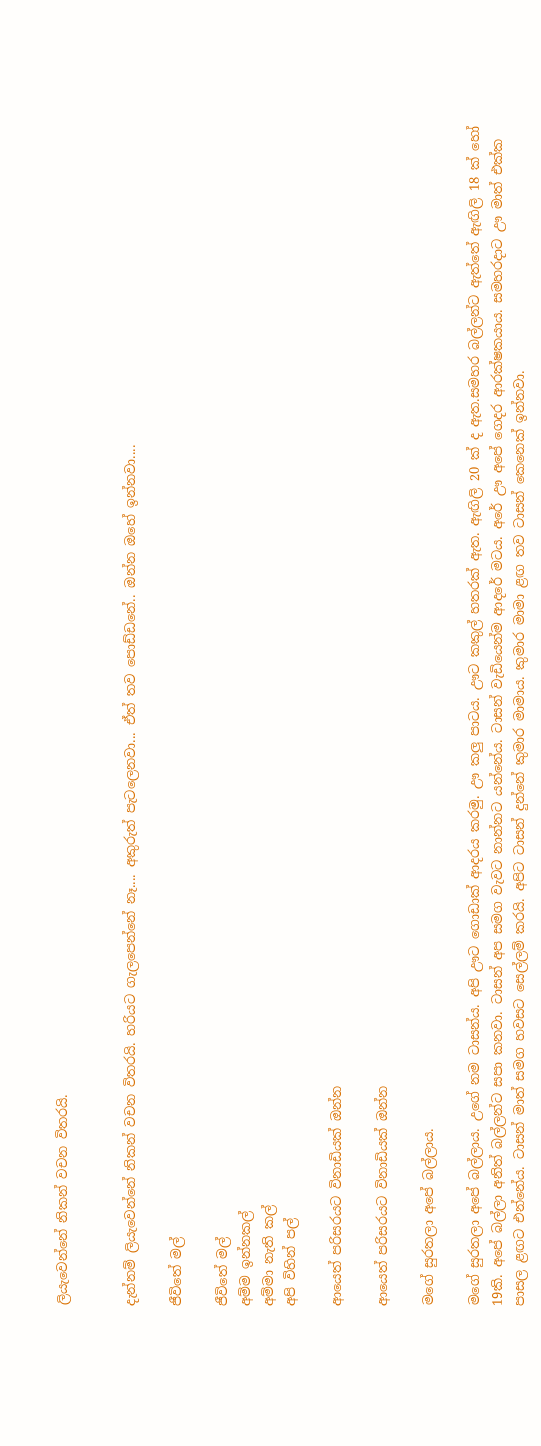ලියැවෙන්නේ නිකන් වචන විතරයි.


දැන්නම් ලියැවෙන්නේ නිකන් වචන විතරයි. හරියට ගැලපෙන්නේ නෑ.... අකුරුත් පැටලෙනවා... ඒත් තව පොඩ්ඩනේ.. ඔන්න ඔහේ ඉන්නවා....

ජීවිතේ මල්

ජීවිතේ මල්
අම්ම ඉන්නකල්
අම්මා නැති කල්
අපි විහින් පල්

ආයෙත් පරිසරයට විනාඩියක් ඔන්න

ආයෙත් පරිසරයට විනාඩියක් ඔන්න

මගේ සුරතලා අපේ බල්ලාය.

මගේ සුරතලා අපේ බල්ලාය. උගේ නම ටාසන්ය. අපි ඌට ගොඩාක් ආදරය කරමු. ඌ කලු පාටය. ඌට කකුල් හතරක් ඇත. ඇඟිලි 20 ක් ද ඇත.සමහර බල්ලන්ට ඇත්තේ ඇඟිලි 18 ක් හෝ 19කි. අපේ බල්ලා අනිත් බල්ලන්ට සපා කනවා. ටාසන් අප සමග වැවට නාන්නට යන්නේය. ටාසන් වැඩියෙන්ම ආදරේ මටය. අරේ ඌ අපේ ගෙදර ආරක්ෂකයාය. සමහරදාට ඌ මාත් එක්ක පාසල ළඟට එන්නේය. ටාසන් මාත් සමග හවසට සෙල්ලම් කරයි. අපිට ටාසන් දුන්නේ කුමාර මාමාය. කුමාර මාමා ළඟ තව ටාසන් කෙනෙක් ඉන්නවා.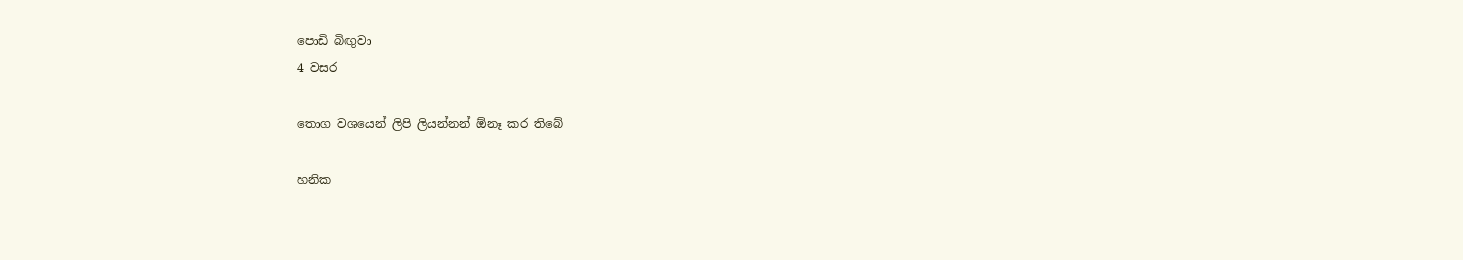පොඩි බිඟුවා
4 වසර

තොග වශයෙන් ලිපි ලියන්නන් ඕනෑ කර තිබේ

හනික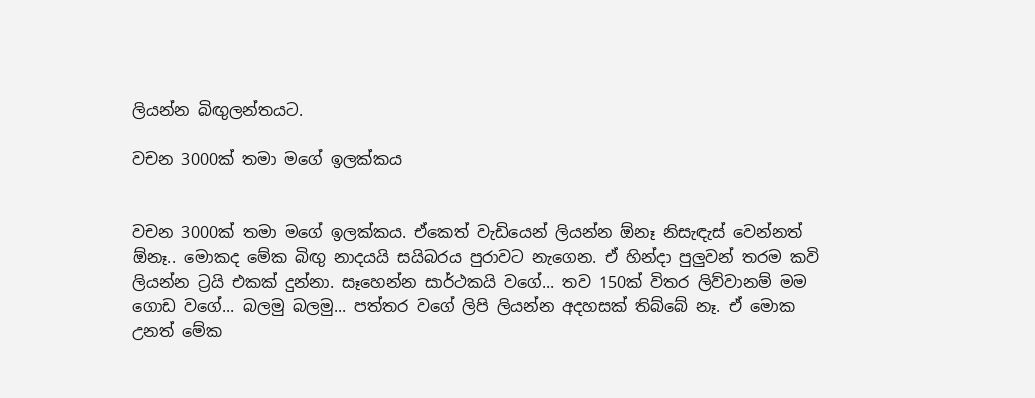ලියන්න බිඟුලන්තයට.

වචන 3000ක් තමා මගේ ඉලක්කය


වචන 3000ක් තමා මගේ ඉලක්කය. ඒකෙත් වැඩියෙන් ලියන්න ඕනෑ නිසැඳැස් වෙන්නත් ඕනෑ.. මොකද මේක බිඟු නාදයයි සයිබරය පුරාවට නැගෙන. ඒ හින්දා පුලුවන් තරම කවි ලියන්න ට්‍රයි එකක් දුන්නා. සෑහෙන්න සාර්ථකයි වගේ... තව 150ක් විතර ලිව්වානම් මම ගොඩ වගේ... බලමු බලමු... පත්තර වගේ ලිපි ලියන්න අදහසක් තිබ්බේ නෑ. ඒ මොක උනත් මේක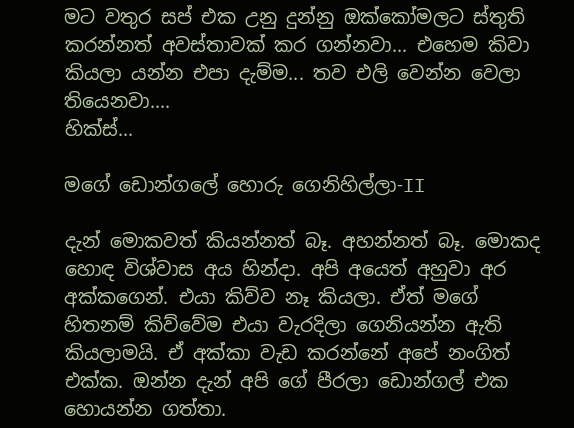මට වතුර සප් එක උනු දුන්නු ඔක්කෝමලට ස්තුති කරන්නත් අවස්තාවක් කර ගන්නවා... එහෙම කිවා කියලා යන්න එපා දැම්ම... තව එලි වෙන්න වෙලා තියෙනවා....
හික්ස්...

මගේ ඩොන්ගලේ හොරු ගෙනිහිල්ලා-II

දැන් මොකවත් කියන්නත් බෑ. අහන්නත් බෑ. මොකද හොඳ විශ්වාස අය හින්දා. අපි අයෙත් අහුවා අර අක්කගෙන්. එයා කිව්ව නෑ කියලා. ඒත් මගේ හිතනම් කිව්වේම එයා වැරදිලා ගෙනියන්න ඇති කියලාමයි. ඒ අක්කා වැඩ කරන්නේ අපේ නංගිත් එක්ක. ඔන්න දැන් අපි ගේ පීරලා ඩොන්ගල් එක හොයන්න ගත්තා.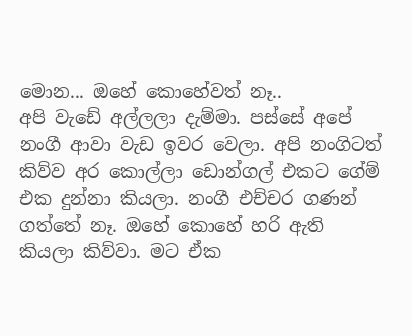මොන... ඔහේ කොහේවත් නෑ..
අපි වැඩේ අල්ලලා දැම්මා. පස්සේ අපේ නංගී ආවා වැඩ ඉවර වෙලා. අපි නංගිටත් කිව්ව අර කොල්ලා ඩොන්ගල් එකට ගේම් එක දුන්නා කියලා. නංගී එච්චර ගණන් ගත්තේ නෑ. ඔහේ කොහේ හරි ඇති කියලා කිව්වා. මට ඒක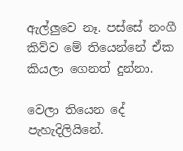ඇල්ලුවෙ නෑ. පස්සේ නංගී කිව්ව මේ තියෙන්නේ ඒක කියලා ගෙනත් දුන්නා.

වෙලා තියෙන දේ පැහැදිලියිනේ.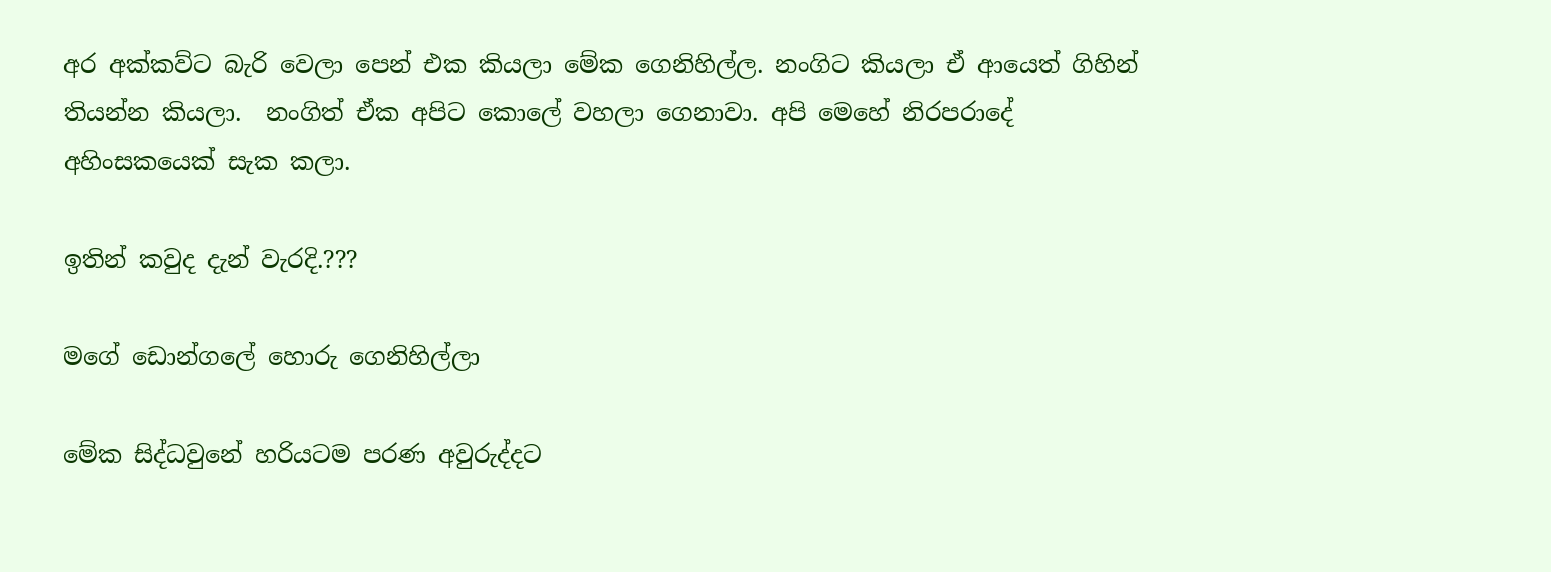අර අක්කව්ට බැරි වෙලා පෙන් එක කියලා මේක ගෙනිහිල්ල. නංගිට කියලා ඒ ආයෙත් ගිහින් තියන්න කියලා.  නංගිත් ඒක අපිට කොලේ වහලා ගෙනාවා. අපි මෙහේ නිරපරාදේ අහිංසකයෙක් සැක කලා.

ඉතින් කවුද දැන් වැරදි.???

මගේ ඩොන්ගලේ හොරු ගෙනිහිල්ලා

මේක සිද්ධවුනේ හරියටම පරණ අවුරුද්දට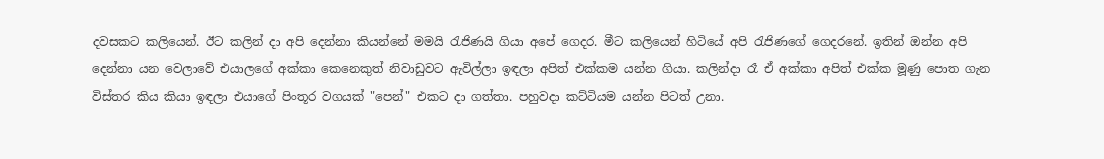දවසකට කලියෙන්. ඊට කලින් දා අපි දෙන්නා කියන්නේ මමයි රැජිණයි ගියා අපේ ගෙදර. මීට කලියෙන් හිටියේ අපි රැජිණගේ ගෙදරනේ. ඉතින් ඔන්න අපි දෙන්නා යන වෙලාවේ එයාලගේ අක්කා කෙනෙකුත් නිවාඩුවට ඇවිල්ලා ඉඳලා අපිත් එක්කම යන්න ගියා. කලින්දා රෑ ඒ අක්කා අපිත් එක්ක මූණු පොත ගැන විස්තර කිය කියා ඉඳලා එයාගේ පිංතූර වගයක් "පෙන්" එකට දා ගත්තා. පහුවදා කට්ටියම යන්න පිටත් උනා.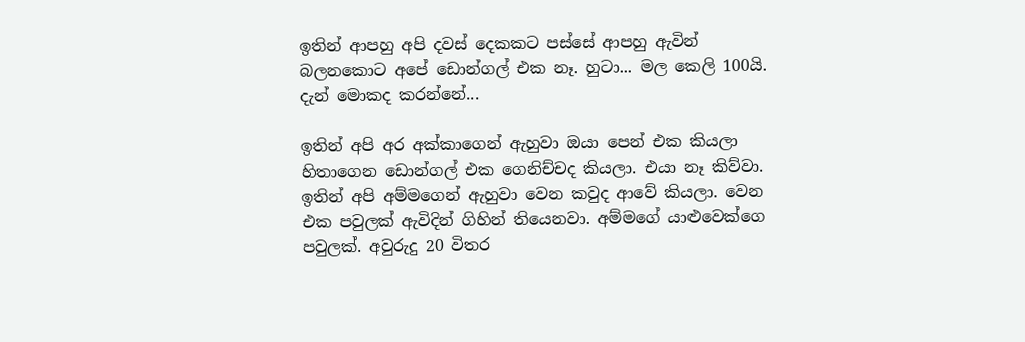ඉතින් ආපහු අපි දවස් දෙකකට පස්සේ ආපහු ඇවින් බලනකොට අපේ ඩොන්ගල් එක නෑ. හුටා... මල කෙලි 100යි.
දැන් මොකද කරන්නේ...

ඉතින් අපි අර අක්කාගෙන් ඇහුවා ඔයා පෙන් එක කියලා හිතාගෙන ඩොන්ගල් එක ගෙනිච්චද කියලා. එයා නෑ කිව්වා. ඉතින් අපි අම්මගෙන් ඇහුවා වෙන කවුද ආවේ කියලා. වෙන එක පවුලක් ඇවිදින් ගිහින් තියෙනවා. අම්මගේ යාළුවෙක්ගෙ පවුලක්. අවුරුදු 20 විතර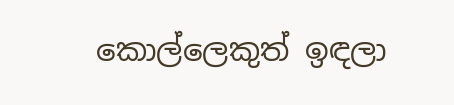කොල්ලෙකුත් ඉඳලා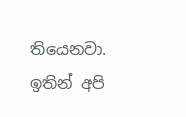තියෙනවා. ඉතින් අපි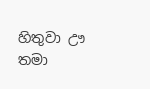හිතුවා ඌ තමා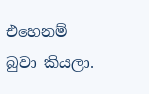එහෙනම් බුවා කියලා.